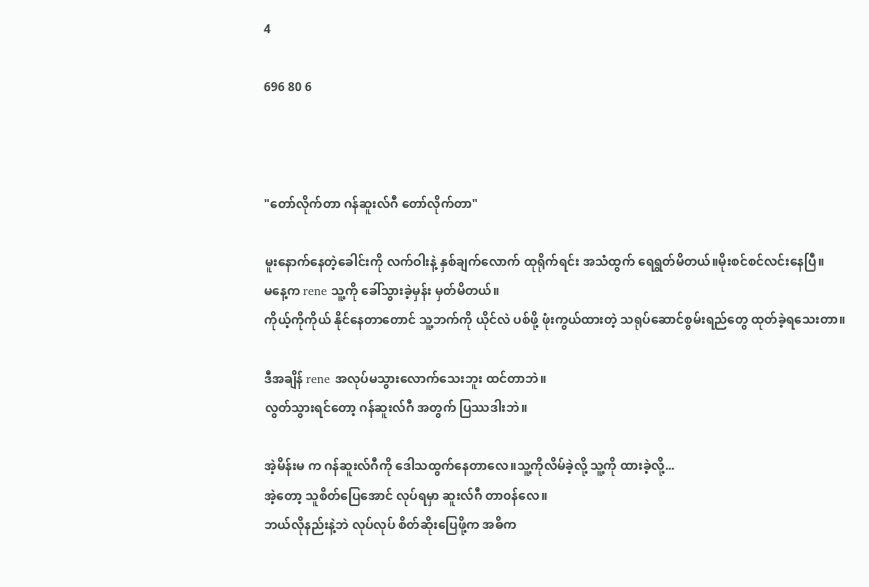4

696 80 6



"တော်လိုက်တာ ဂန်ဆူးလ်ဂီ တော်လိုက်တာ"

မူးနောက်နေတဲ့ခေါင်းကို လက်ဝါးနဲ့ နှစ်ချက်လောက် ထုရိုက်ရင်း အသံထွက် ရေရွတ်မိတယ်။မိုးစင်စင်လင်းနေပြီ။
မနေ့က rene သူ့ကို ခေါ်သွားခဲ့မှန်း မှတ်မိတယ်။
ကိုယ့်ကိုကိုယ် နိုင်နေတာတောင် သူ့ဘက်ကို ယိုင်လဲ ပစ်ဖို့ ဖုံးကွယ်ထားတဲ့ သရုပ်ဆောင်စွမ်းရည်တွေ ထုတ်ခဲ့ရသေးတာ။

ဒီအချိန် rene အလုပ်မသွားလောက်သေးဘူး ထင်တာဘဲ။
လွတ်သွားရင်တော့ ဂန်ဆူးလ်ဂီ အတွက် ပြဿဒါးဘဲ။

အဲ့မိန်းမ က ဂန်ဆူးလ်ဂီကို ဒေါသထွက်နေတာလေ။သူ့ကိုလိမ်ခဲ့လို့ သူ့ကို ထားခဲ့လို့...
အဲ့တော့ သူစိတ်ပြေအောင် လုပ်ရမှာ ဆူးလ်ဂီ တာ၀န်လေ။
ဘယ်လိုနည်းနဲ့ဘဲ လုပ်လုပ် စိတ်ဆိုးပြေဖို့က အဓိက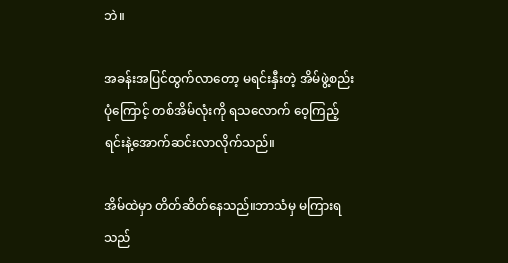ဘဲ။

အခန်းအပြင်ထွက်လာတော့ မရင်းနှီးတဲ့ အိမ်ဖွဲ့စည်းပုံကြောင့် တစ်အိမ်လုံးကို ရသလောက် ဝေ့ကြည့်ရင်းနဲ့အောက်ဆင်းလာလိုက်သည်။

အိမ်ထဲမှာ တိတ်ဆိတ်နေသည်။ဘာသံမှ မကြားရသည်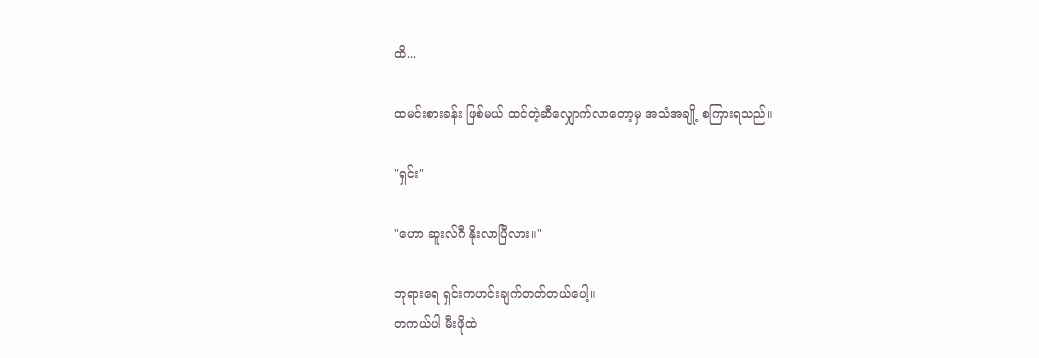ထိ...

ထမင်းစားခန်း ဖြစ်မယ် ထင်တဲ့ဆီလျှောက်လာတော့မှ အသံအချို့ စကြားရသည်။

"ရှင်း"

"ဟော ဆူးလ်ဂီ နိုးလာပြီလား။"

ဘုရားရေ ရှင်းကဟင်းချက်တတ်တယ်ပေါ့။
တကယ်ပါ မီးဖိုထဲ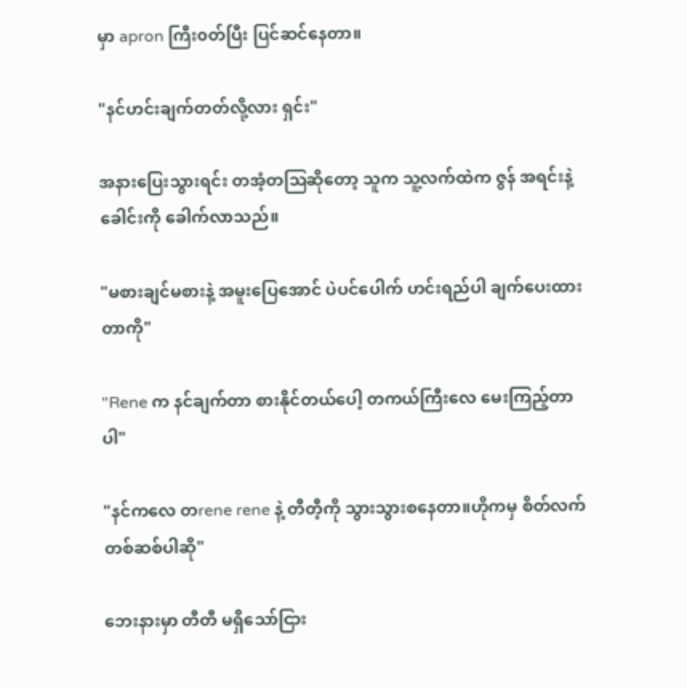မှာ apron ကြီး၀တ်ပြီး ပြင်ဆင်နေတာ။

"နင်ဟင်းချက်တတ်လို့လား ရှင်း"

အနားပြေးသွားရင်း တအံ့တဩဆိုတော့ သူက သူ့လက်ထဲက ဇွန် အရင်းနဲ့ခေါင်းကို ခေါက်လာသည်။

"မစားချင်မစားနဲ့ အမူးပြေအောင် ပဲပင်ပေါက် ဟင်းရည်ပါ ချက်ပေးထားတာကို"

"Rene က နင်ချက်တာ စားနိုင်တယ်ပေါ့ တကယ်ကြီးလေ မေးကြည့်တာပါ"

"နင်ကလေ တrene rene နဲ့ တီတီ့ကို သွားသွားစနေတာ။ဟိုကမှ စိတ်လက်တစ်ဆစ်ပါဆို"

ဘေးနားမှာ တီတီ မရှိသော်ငြား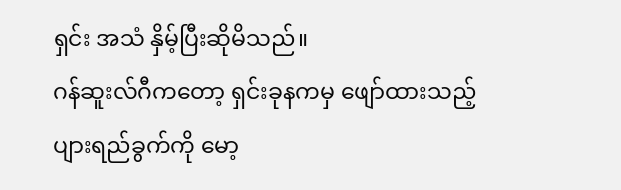ရှင်း အသံ နှိမ့်ပြီးဆိုမိသည်။
ဂန်ဆူးလ်ဂီကတော့ ရှင်းခုနကမှ ဖျော်ထားသည့် ပျားရည်ခွက်ကို မော့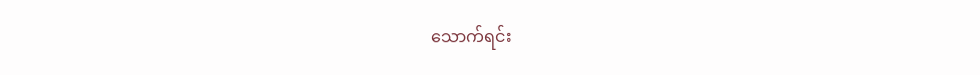သောက်ရင်း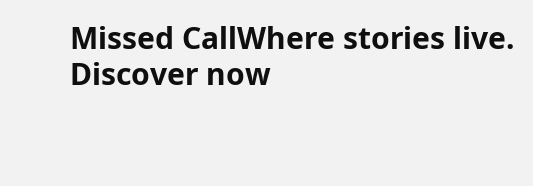Missed CallWhere stories live. Discover now